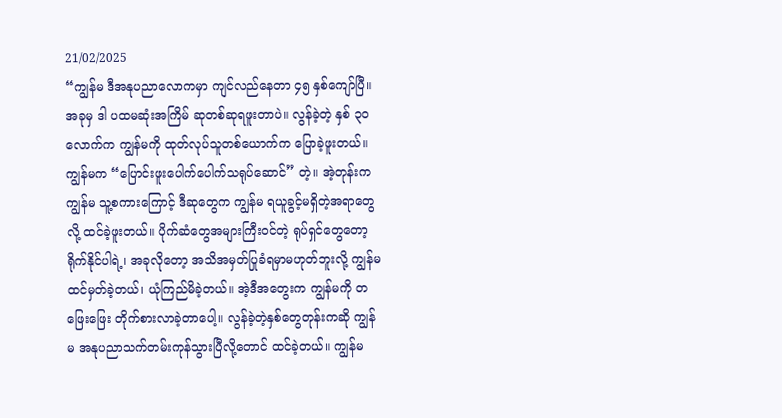21/02/2025
“ကျွန်မ ဒီအနုပညာလောကမှာ ကျင်လည်နေတာ ၄၅ နှစ်ကျော်ပြီ။ အခုမှ ဒါ ပထမဆုံးအကြိမ် ဆုတစ်ဆုရဖူးတာပဲ။ လွန်ခဲ့တဲ့ နှစ် ၃၀ လောက်က ကျွန်မကို ထုတ်လုပ်သူတစ်ယောက်က ပြောခဲ့ဖူးတယ်။ ကျွန်မက “ပြောင်းဖူးပေါက်ပေါက်သရုပ်ဆောင်” တဲ့။ အဲ့တုန်းက ကျွန်မ သူ့စကားကြောင့် ဒီဆုတွေက ကျွန်မ ရယူခွင့်မရှိတဲ့အရာတွေလို့ ထင်ခဲ့ဖူးတယ်။ ပိုက်ဆံတွေအများကြီးဝင်တဲ့ ရုပ်ရှင်တွေတော့ ရိုက်နိုင်ပါရဲ့၊ အခုလိုတော့ အသိအမှတ်ပြုခံရမှာမဟုတ်ဘူးလို့ ကျွန်မ ထင်မှတ်ခဲ့တယ်၊ ယုံကြည်မိခဲ့တယ်။ အဲ့ဒီအတွေးက ကျွန်မကို တဖြေးဖြေး တိုက်စားလာခဲ့တာပေါ့။ လွန်ခဲ့တဲ့နှစ်တွေတုန်းကဆို ကျွန်မ အနုပညာသက်တမ်းကုန်သွားပြီလို့တောင် ထင်ခဲ့တယ်။ ကျွန်မ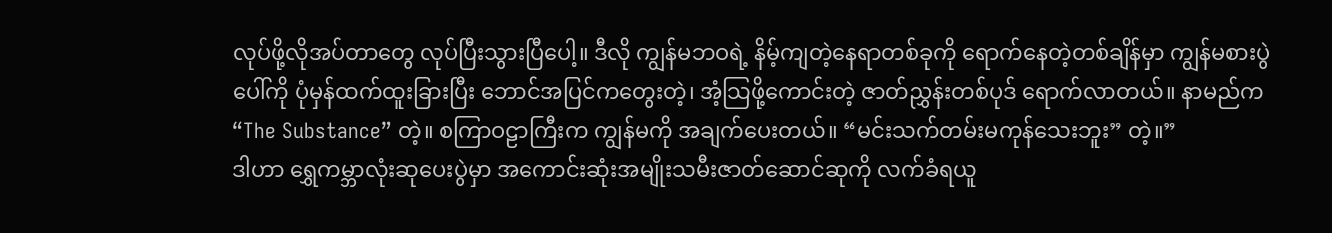လုပ်ဖို့လိုအပ်တာတွေ လုပ်ပြီးသွားပြီပေါ့။ ဒီလို ကျွန်မဘဝရဲ့ နိမ့်ကျတဲ့နေရာတစ်ခုကို ရောက်နေတဲ့တစ်ချိန်မှာ ကျွန်မစားပွဲပေါ်ကို ပုံမှန်ထက်ထူးခြားပြီး ဘောင်အပြင်ကတွေးတဲ့၊ အံ့သြဖို့ကောင်းတဲ့ ဇာတ်ညွှန်းတစ်ပုဒ် ရောက်လာတယ်။ နာမည်က “The Substance” တဲ့။ စကြာဝဠာကြီးက ကျွန်မကို အချက်ပေးတယ်။ “မင်းသက်တမ်းမကုန်သေးဘူး” တဲ့။”
ဒါဟာ ရွှေကမ္ဘာလုံးဆုပေးပွဲမှာ အကောင်းဆုံးအမျိုးသမီးဇာတ်ဆောင်ဆုကို လက်ခံရယူ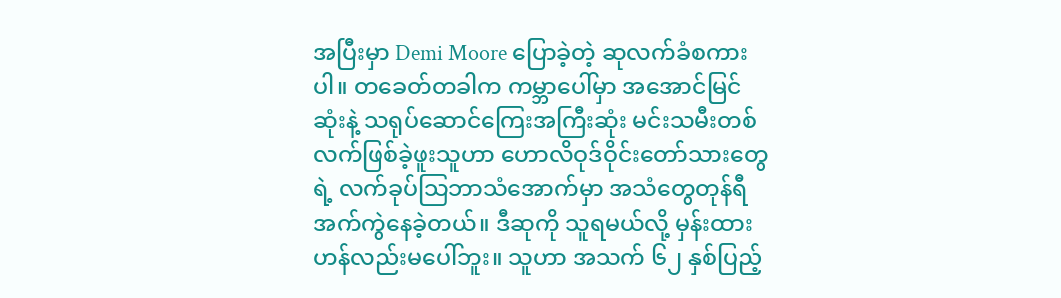အပြီးမှာ Demi Moore ပြောခဲ့တဲ့ ဆုလက်ခံစကားပါ။ တခေတ်တခါက ကမ္ဘာပေါ်မှာ အအောင်မြင်ဆုံးနဲ့ သရုပ်ဆောင်ကြေးအကြီးဆုံး မင်းသမီးတစ်လက်ဖြစ်ခဲ့ဖူးသူဟာ ဟောလိဝုဒ်ဝိုင်းတော်သားတွေရဲ့ လက်ခုပ်သြဘာသံအောက်မှာ အသံတွေတုန်ရီအက်ကွဲနေခဲ့တယ်။ ဒီဆုကို သူရမယ်လို့ မှန်းထားဟန်လည်းမပေါ်ဘူး။ သူဟာ အသက် ၆၂ နှစ်ပြည့်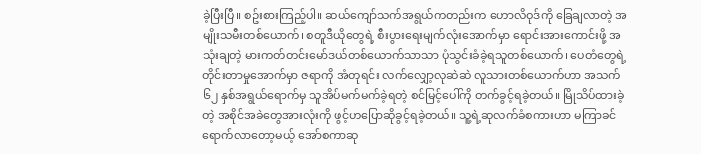ခဲ့ပြီးပြီ။ စဥ်းစားကြည့်ပါ။ ဆယ်ကျော်သက်အရွယ်ကတည်းက ဟောလိဝုဒ်ကို ခြေချလာတဲ့ အမျိုးသမီးတစ်ယောက်၊ စတူဒီယိုတွေရဲ့ စီးပွားရေးမျက်လုံးအောက်မှာ ရောင်းအားကောင်းဖို့ အသုံးချတဲ့ မားကတ်တင်းမော်ဒယ်တစ်ယောက်သာသာ ပုံသွင်းခံခဲ့ရသူတစ်ယောက်၊ ပေတံတွေရဲ့ တိုင်းတာမှုအောက်မှာ ဇရာကို အံတုရင်း လက်လျှော့လုဆဲဆဲ လူသားတစ်ယောက်ဟာ အသက် ၆၂ နှစ်အရွယ်ရောက်မှ သူအိပ်မက်မက်ခဲ့ရတဲ့ စင်မြင့်ပေါ်ကို တက်ခွင့်ရခဲ့တယ်။ မြိုသိပ်ထားခဲ့တဲ့ အစိုင်အခဲတွေအားလုံးကို ဖွင့်ဟပြောဆိုခွင့်ရခဲ့တယ်။ သူ့ရဲ့ဆုလက်ခံစကားဟာ မကြာခင်ရောက်လာတော့မယ့် အော်စကာဆု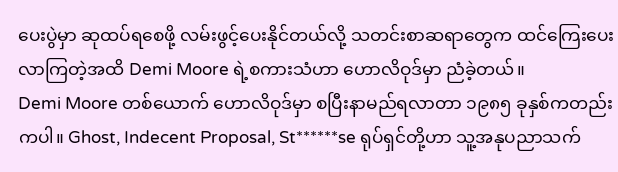ပေးပွဲမှာ ဆုထပ်ရစေဖို့ လမ်းဖွင့်ပေးနိုင်တယ်လို့ သတင်းစာဆရာတွေက ထင်ကြေးပေးလာကြတဲ့အထိ Demi Moore ရဲ့စကားသံဟာ ဟောလိဝုဒ်မှာ ညံခဲ့တယ်။
Demi Moore တစ်ယောက် ဟောလိဝုဒ်မှာ စပြီးနာမည်ရလာတာ ၁၉၈၅ ခုနှစ်ကတည်းကပါ။ Ghost, Indecent Proposal, St******se ရုပ်ရှင်တို့ဟာ သူ့အနုပညာသက်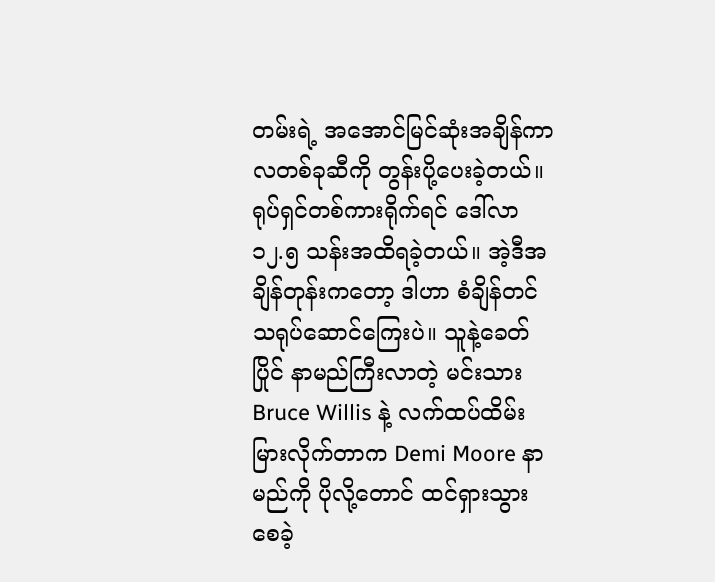တမ်းရဲ့ အအောင်မြင်ဆုံးအချိန်ကာလတစ်ခုဆီကို တွန်းပို့ပေးခဲ့တယ်။ ရုပ်ရှင်တစ်ကားရိုက်ရင် ဒေါ်လာ ၁၂.၅ သန်းအထိရခဲ့တယ်။ အဲ့ဒီအချိန်တုန်းကတော့ ဒါဟာ စံချိန်တင်သရုပ်ဆောင်ကြေးပဲ။ သူနဲ့ခေတ်ပြိုင် နာမည်ကြီးလာတဲ့ မင်းသား Bruce Willis နဲ့ လက်ထပ်ထိမ်းမြားလိုက်တာက Demi Moore နာမည်ကို ပိုလို့တောင် ထင်ရှားသွားစေခဲ့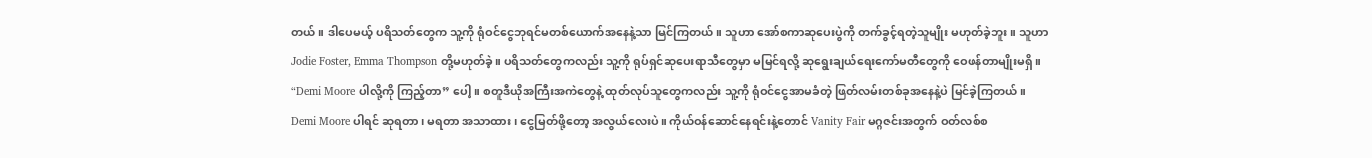တယ်။ ဒါပေမယ့် ပရိသတ်တွေက သူ့ကို ရုံဝင်ငွေဘုရင်မတစ်ယောက်အနေနဲ့သာ မြင်ကြတယ်။ သူဟာ အော်စကာဆုပေးပွဲကို တက်ခွင့်ရတဲ့သူမျိုး မဟုတ်ခဲ့ဘူး။ သူဟာ Jodie Foster, Emma Thompson တို့မဟုတ်ခဲ့။ ပရိသတ်တွေကလည်း သူ့ကို ရုပ်ရှင်ဆုပေးရာသီတွေမှာ မမြင်ရလို့ ဆုရွေးချယ်ရေးကော်မတီတွေကို ဝေဖန်တာမျိုးမရှိ။ “Demi Moore ပါလို့ကို ကြည့်တာ” ပေါ့။ စတူဒီယိုအကြီးအကဲတွေနဲ့ ထုတ်လုပ်သူတွေကလည်း သူ့ကို ရုံဝင်ငွေအာမခံတဲ့ ဖြတ်လမ်းတစ်ခုအနေနဲ့ပဲ မြင်ခဲ့ကြတယ်။ Demi Moore ပါရင် ဆုရတာ၊ မရတာ အသာထား၊ ငွေမြတ်ဖို့တော့ အလွယ်လေးပဲ။ ကိုယ်ဝန်ဆောင်နေရင်းနဲ့တောင် Vanity Fair မဂ္ဂဇင်းအတွက် ဝတ်လစ်စ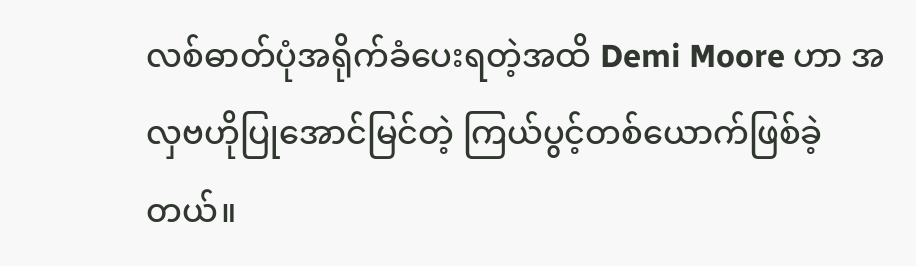လစ်ဓာတ်ပုံအရိုက်ခံပေးရတဲ့အထိ Demi Moore ဟာ အလှဗဟိုပြုအောင်မြင်တဲ့ ကြယ်ပွင့်တစ်ယောက်ဖြစ်ခဲ့တယ်။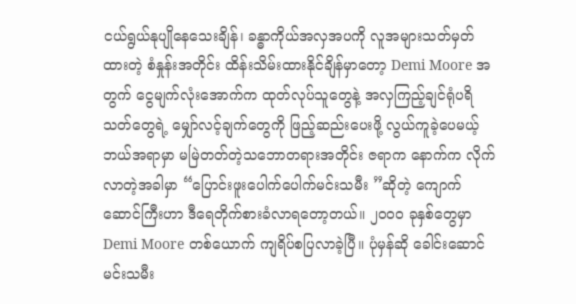ငယ်ရွယ်နုပျိုနေသေးချိန်၊ ခန္ဓာကိုယ်အလှအပကို လူအများသတ်မှတ်ထားတဲ့ စံနှုန်းအတိုင်း ထိန်းသိမ်းထားနိုင်ချိန်မှာတော့ Demi Moore အတွက် ငွေမျက်လုံးအောက်က ထုတ်လုပ်သူတွေနဲ့ အလှကြည့်ချင်ရုံပရိသတ်တွေရဲ့ မျှော်လင့်ချက်တွေကို ဖြည့်ဆည်းပေးဖို့ လွယ်ကူခဲ့ပေမယ့် ဘယ်အရာမှာ မမြဲတတ်တဲ့သဘောတရားအတိုင်း ဇရာက နောက်က လိုက်လာတဲ့အခါမှာ “ပြောင်းဖူးပေါက်ပေါက်မင်းသမီး ”ဆိုတဲ့ ကျောက်ဆောင်ကြီးဟာ ဒီရေတိုက်စားခံလာရတော့တယ်။ ၂၀၀၀ ခုနှစ်တွေမှာ Demi Moore တစ်ယောက် ကျရိပ်စပြလာခဲ့ပြီ။ ပုံမှန်ဆို ခေါင်းဆောင်မင်းသမီး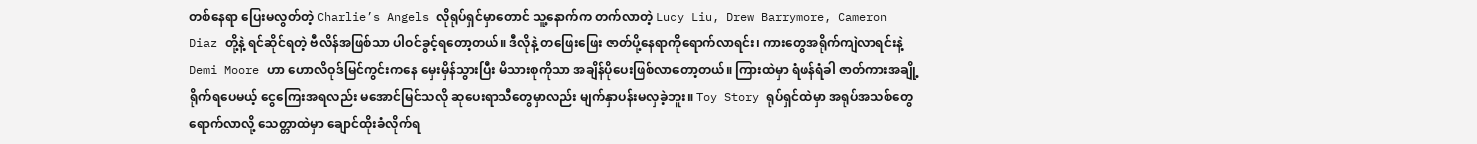တစ်နေရာ ပြေးမလွတ်တဲ့ Charlie’s Angels လိုရုပ်ရှင်မှာတောင် သူ့နောက်က တက်လာတဲ့ Lucy Liu, Drew Barrymore, Cameron Diaz တို့နဲ့ ရင်ဆိုင်ရတဲ့ ဗီလိန်အဖြစ်သာ ပါဝင်ခွင့်ရတော့တယ်။ ဒီလိုနဲ့ တဖြေးဖြေး ဇာတ်ပို့နေရာကိုရောက်လာရင်း၊ ကားတွေအရိုက်ကျဲလာရင်းနဲ့ Demi Moore ဟာ ဟောလိဝုဒ်မြင်ကွင်းကနေ မှေးမှိန်သွားပြီး မိသားစုကိုသာ အချိန်ပိုပေးဖြစ်လာတော့တယ်။ ကြားထဲမှာ ရံဖန်ရံခါ ဇာတ်ကားအချို့ရိုက်ရပေမယ့် ငွေကြေးအရလည်း မအောင်မြင်သလို ဆုပေးရာသီတွေမှာလည်း မျက်နှာပန်းမလှခဲ့ဘူး။ Toy Story ရုပ်ရှင်ထဲမှာ အရုပ်အသစ်တွေရောက်လာလို့ သေတ္တာထဲမှာ ချောင်ထိုးခံလိုက်ရ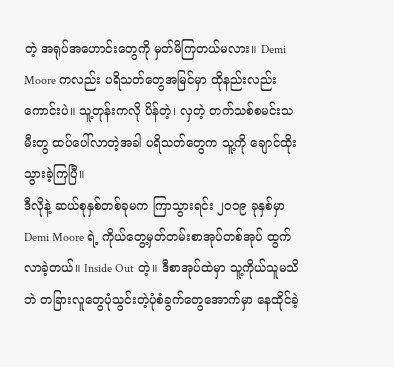တဲ့ အရုပ်အဟောင်းတွေကို မှတ်မိကြတယ်မလား။ Demi Moore ကလည်း ပရိသတ်တွေအမြင်မှာ ထိုနည်းလည်းကောင်းပဲ။ သူ့တုန်းကလို ပိန်တဲ့၊ လှတဲ့ တက်သစ်စမင်းသမီးတွ ထပ်ပေါ်လာတဲ့အခါ ပရိသတ်တွေက သူ့ကို ချောင်ထိုးသွားခဲ့ကြပြီ။
ဒီလိုနဲ့ ဆယ်စုနှစ်တစ်ခုမက ကြာသွားရင်း ၂၀၁၉ ခုနှစ်မှာ Demi Moore ရဲ့ ကိုယ်တွေ့မှတ်တမ်းစာအုပ်တစ်အုပ် ထွက်လာခဲ့တယ်။ Inside Out တဲ့။ ဒီစာအုပ်ထဲမှာ သူ့ကိုယ်သူမသိဘဲ တခြားလူတွေပုံသွင်းတဲ့ပုံစံခွက်တွေအောက်မှာ နေထိုင်ခဲ့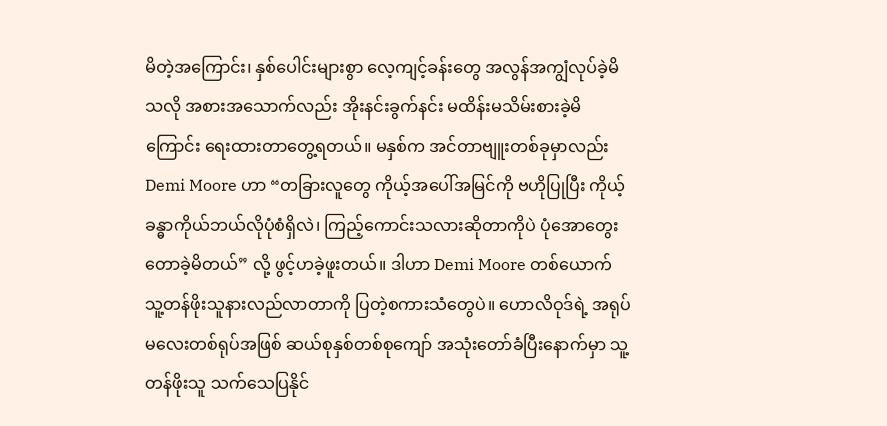မိတဲ့အကြောင်း၊ နှစ်ပေါင်းများစွာ လေ့ကျင့်ခန်းတွေ အလွန်အကျွံလုပ်ခဲ့မိသလို အစားအသောက်လည်း အိုးနင်းခွက်နင်း မထိန်းမသိမ်းစားခဲ့မိကြောင်း ရေးထားတာတွေ့ရတယ်။ မနှစ်က အင်တာဗျူးတစ်ခုမှာလည်း Demi Moore ဟာ “တခြားလူတွေ ကိုယ့်အပေါ်အမြင်ကို ဗဟိုပြုပြီး ကိုယ့်ခန္ဓာကိုယ်ဘယ်လိုပုံစံရှိလဲ၊ ကြည့်ကောင်းသလားဆိုတာကိုပဲ ပုံအောတွေးတောခဲ့မိတယ်” လို့ ဖွင့်ဟခဲ့ဖူးတယ်။ ဒါဟာ Demi Moore တစ်ယောက် သူ့တန်ဖိုးသူနားလည်လာတာကို ပြတဲ့စကားသံတွေပဲ။ ဟောလိဝုဒ်ရဲ့ အရုပ်မလေးတစ်ရုပ်အဖြစ် ဆယ်စုနှစ်တစ်စုကျော် အသုံးတော်ခံပြီးနောက်မှာ သူ့တန်ဖိုးသူ သက်သေပြနိုင်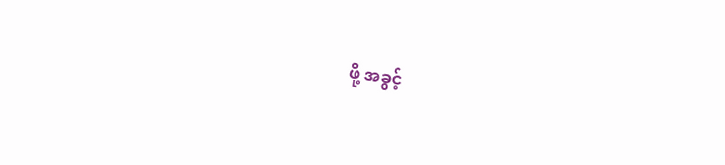ဖို့ အခွင့်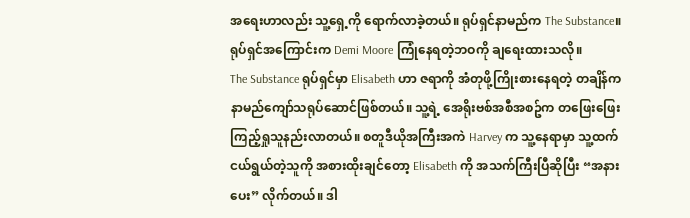အရေးဟာလည်း သူ့ရှေ့ကို ရောက်လာခဲ့တယ်။ ရုပ်ရှင်နာမည်က The Substance။ ရုပ်ရှင်အကြောင်းက Demi Moore ကြုံနေရတဲ့ဘဝကို ချရေးထားသလို။
The Substance ရုပ်ရှင်မှာ Elisabeth ဟာ ဇရာကို အံတုဖို့ကြိုးစားနေရတဲ့ တချိန်က နာမည်ကျော်သရုပ်ဆောင်ဖြစ်တယ်။ သူ့ရဲ့ အေရိုးဗစ်အစီအစဥ်က တဖြေးဖြေး ကြည့်ရှုသူနည်းလာတယ်။ စတူဒီယိုအကြီးအကဲ Harvey က သူ့နေရာမှာ သူ့ထက်ငယ်ရွယ်တဲ့သူကို အစားထိုးချင်တော့ Elisabeth ကို အသက်ကြီးပြီဆိုပြီး “အနားပေး” လိုက်တယ်။ ဒါ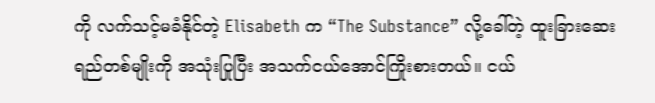ကို လက်သင့်မခံနိုင်တဲ့ Elisabeth က “The Substance” လို့ခေါ်တဲ့ ထူးခြားဆေးရည်တစ်မျိုးကို အသုံးပြုပြီး အသက်ငယ်အောင်ကြိုးစားတယ်။ ငယ်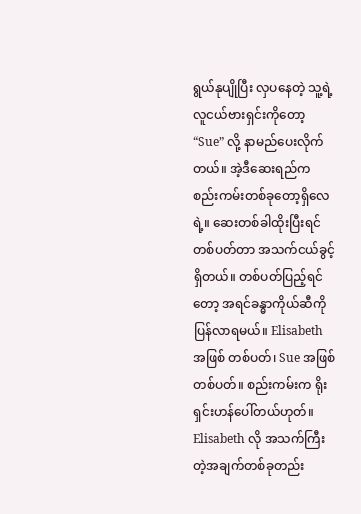ရွယ်နုပျိုပြီး လှပနေတဲ့ သူ့ရဲ့လူငယ်ဗားရှင်းကိုတော့ “Sue” လို့ နာမည်ပေးလိုက်တယ်။ အဲ့ဒီဆေးရည်က စည်းကမ်းတစ်ခုတော့ရှိလေရဲ့။ ဆေးတစ်ခါထိုးပြီးရင် တစ်ပတ်တာ အသက်ငယ်ခွင့်ရှိတယ်။ တစ်ပတ်ပြည့်ရင်တော့ အရင်ခန္ဓာကိုယ်ဆီကို ပြန်လာရမယ်။ Elisabeth အဖြစ် တစ်ပတ်၊ Sue အဖြစ် တစ်ပတ်။ စည်းကမ်းက ရိုးရှင်းဟန်ပေါ်တယ်ဟုတ်။ Elisabeth လို အသက်ကြီးတဲ့အချက်တစ်ခုတည်း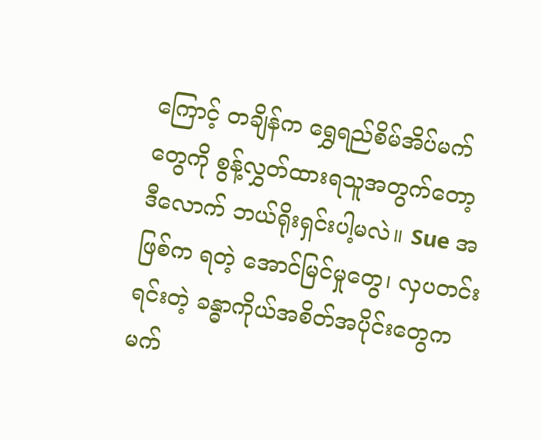ကြောင့် တချိန်က ရွှေရည်စိမ်အိပ်မက်တွေကို စွန့်လွှတ်ထားရသူအတွက်တော့ ဒီလောက် ဘယ်ရိုးရှင်းပါ့မလဲ။ Sue အဖြစ်က ရတဲ့ အောင်မြင်မှုတွေ၊ လှပတင်းရင်းတဲ့ ခန္ဓာကိုယ်အစိတ်အပိုင်းတွေက မက်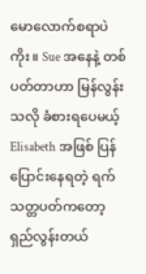မောလောက်စရာပဲကိုး။ Sue အနေနဲ့ တစ်ပတ်တာဟာ မြန်လွန်းသလို ခံစားရပေမယ့် Elisabeth အဖြစ် ပြန်ပြောင်းနေရတဲ့ ရက်သတ္တပတ်ကတော့ ရှည်လွန်းတယ်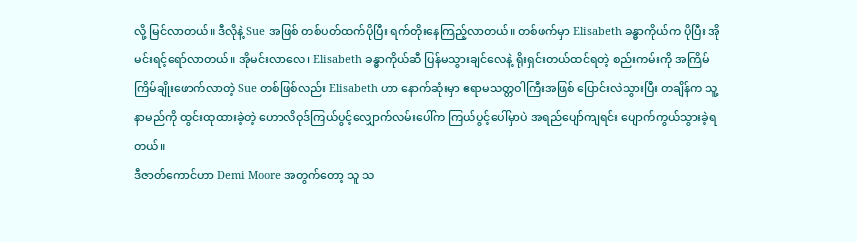လို့ မြင်လာတယ်။ ဒီလိုနဲ့ Sue အဖြစ် တစ်ပတ်ထက်ပိုပြီး ရက်တိုးနေကြည့်လာတယ်။ တစ်ဖက်မှာ Elisabeth ခန္ဓာကိုယ်က ပိုပြီး အိုမင်းရင့်ရော်လာတယ်။ အိုမင်းလာလေ၊ Elisabeth ခန္ဓာကိုယ်ဆီ ပြန်မသွားချင်လေနဲ့ ရိုးရှင်းတယ်ထင်ရတဲ့ စည်းကမ်းကို အကြိမ်ကြိမ်ချိုးဖောက်လာတဲ့ Sue တစ်ဖြစ်လည်း Elisabeth ဟာ နောက်ဆုံးမှာ ဧရာမသတ္တဝါကြီးအဖြစ် ပြောင်းလဲသွားပြီး တချိန်က သူ့နာမည်ကို ထွင်းထုထားခဲ့တဲ့ ဟောလိဝုဒ်ကြယ်ပွင့်လျှောက်လမ်းပေါ်က ကြယ်ပွင့်ပေါ်မှာပဲ အရည်ပျော်ကျရင်း ပျောက်ကွယ်သွားခဲ့ရတယ်။
ဒီဇာတ်ကောင်ဟာ Demi Moore အတွက်တော့ သူ သ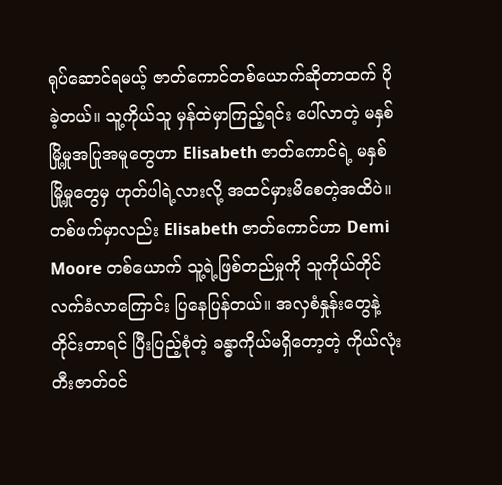ရုပ်ဆောင်ရမယ့် ဇာတ်ကောင်တစ်ယောက်ဆိုတာထက် ပိုခဲ့တယ်။ သူ့ကိုယ်သူ မှန်ထဲမှာကြည့်ရင်း ပေါ်လာတဲ့ မနှစ်မြို့မှုအပြုအမူတွေဟာ Elisabeth ဇာတ်ကောင်ရဲ့ မနှစ်မြို့မှုတွေမှ ဟုတ်ပါရဲ့လားလို့ အထင်မှားမိစေတဲ့အထိပဲ။ တစ်ဖက်မှာလည်း Elisabeth ဇာတ်ကောင်ဟာ Demi Moore တစ်ယောက် သူ့ရဲ့ဖြစ်တည်မှုကို သူကိုယ်တိုင် လက်ခံလာကြောင်း ပြနေပြန်တယ်။ အလှစံနှုန်းတွေနဲ့ တိုင်းတာရင် ပြီးပြည့်စုံတဲ့ ခန္ဓာကိုယ်မရှိတော့တဲ့ ကိုယ်လုံးတီးဇာတ်ဝင်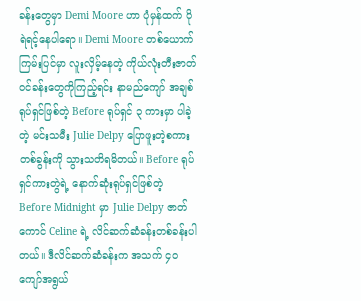ခန်းတွေမှာ Demi Moore ဟာ ပုံမှန်ထက် ပိုရဲရင့်နေပါရော။ Demi Moore တစ်ယောက် ကြမ်းပြင်မှာ လူးလှိမ့်နေတဲ့ ကိုယ်လုံးတီးဇာတ်ဝင်ခန်းတွေကိုကြည့်ရင်း နာမည်ကျော် အချစ်ရုပ်ရှင်ဖြစ်တဲ့ Before ရုပ်ရှင် ၃ ကားမှာ ပါခဲ့တဲ့ မင်းသမီး Julie Delpy ပြောဖူးတဲ့စကားတစ်ခွန်းကို သွားသတိရမိတယ်။ Before ရုပ်ရှင်ကားတွဲရဲ့ နောက်ဆုံးရုပ်ရှင်ဖြစ်တဲ့ Before Midnight မှာ Julie Delpy ဇာတ်ကောင် Celine ရဲ့ လိင်ဆက်ဆံခန်းတစ်ခန်းပါတယ်။ ဒီလိင်ဆက်ဆံခန်းက အသက် ၄၀ ကျော်အရွယ်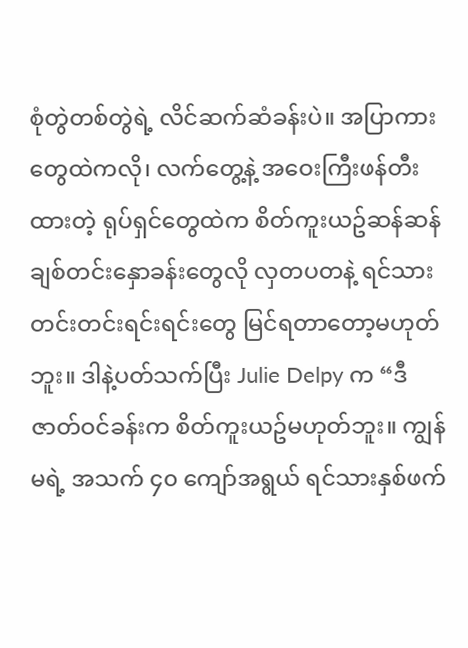စုံတွဲတစ်တွဲရဲ့ လိင်ဆက်ဆံခန်းပဲ။ အပြာကားတွေထဲကလို၊ လက်တွေ့နဲ့ အဝေးကြီးဖန်တီးထားတဲ့ ရုပ်ရှင်တွေထဲက စိတ်ကူးယဥ်ဆန်ဆန် ချစ်တင်းနှောခန်းတွေလို လှတပတနဲ့ ရင်သားတင်းတင်းရင်းရင်းတွေ မြင်ရတာတော့မဟုတ်ဘူး။ ဒါနဲ့ပတ်သက်ပြီး Julie Delpy က “ဒီဇာတ်ဝင်ခန်းက စိတ်ကူးယဥ်မဟုတ်ဘူး။ ကျွန်မရဲ့ အသက် ၄၀ ကျော်အရွယ် ရင်သားနှစ်ဖက်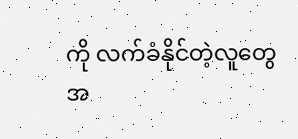ကို လက်ခံနိုင်တဲ့လူတွေအ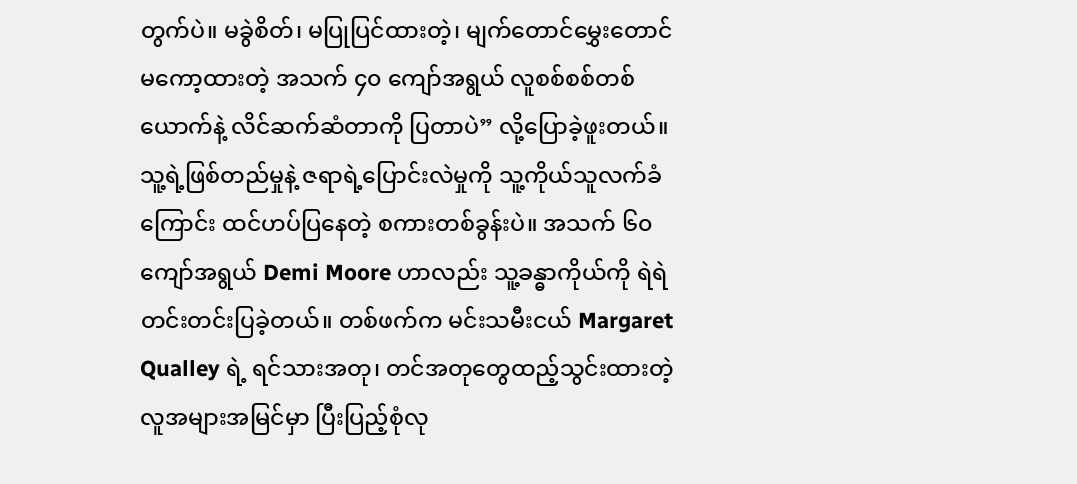တွက်ပဲ။ မခွဲစိတ်၊ မပြုပြင်ထားတဲ့၊ မျက်တောင်မွှေးတောင် မကော့ထားတဲ့ အသက် ၄၀ ကျော်အရွယ် လူစစ်စစ်တစ်ယောက်နဲ့ လိင်ဆက်ဆံတာကို ပြတာပဲ” လို့ပြောခဲ့ဖူးတယ်။ သူ့ရဲ့ဖြစ်တည်မှုနဲ့ ဇရာရဲ့ပြောင်းလဲမှုကို သူ့ကိုယ်သူလက်ခံကြောင်း ထင်ဟပ်ပြနေတဲ့ စကားတစ်ခွန်းပဲ။ အသက် ၆၀ ကျော်အရွယ် Demi Moore ဟာလည်း သူ့ခန္ဓာကိုယ်ကို ရဲရဲတင်းတင်းပြခဲ့တယ်။ တစ်ဖက်က မင်းသမီးငယ် Margaret Qualley ရဲ့ ရင်သားအတု၊ တင်အတုတွေထည့်သွင်းထားတဲ့ လူအများအမြင်မှာ ပြီးပြည့်စုံလု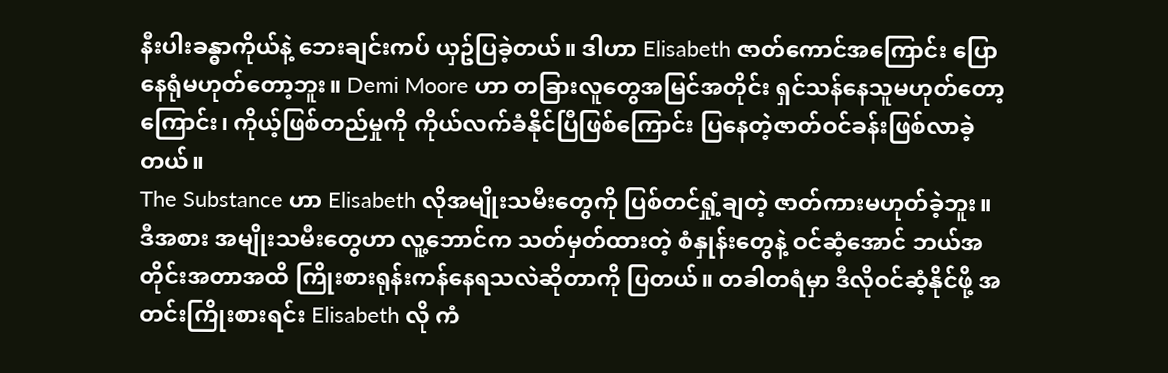နီးပါးခန္ဓာကိုယ်နဲ့ ဘေးချင်းကပ် ယှဥ်ပြခဲ့တယ်။ ဒါဟာ Elisabeth ဇာတ်ကောင်အကြောင်း ပြောနေရုံမဟုတ်တော့ဘူး။ Demi Moore ဟာ တခြားလူတွေအမြင်အတိုင်း ရှင်သန်နေသူမဟုတ်တော့ကြောင်း၊ ကိုယ့်ဖြစ်တည်မှုကို ကိုယ်လက်ခံနိုင်ပြီဖြစ်ကြောင်း ပြနေတဲ့ဇာတ်ဝင်ခန်းဖြစ်လာခဲ့တယ်။
The Substance ဟာ Elisabeth လိုအမျိုးသမီးတွေကို ပြစ်တင်ရှုံ့ချတဲ့ ဇာတ်ကားမဟုတ်ခဲ့ဘူး။ ဒီအစား အမျိုးသမီးတွေဟာ လူ့ဘောင်က သတ်မှတ်ထားတဲ့ စံနှုန်းတွေနဲ့ ဝင်ဆံ့အောင် ဘယ်အတိုင်းအတာအထိ ကြိုးစားရုန်းကန်နေရသလဲဆိုတာကို ပြတယ်။ တခါတရံမှာ ဒီလိုဝင်ဆံ့နိုင်ဖို့ အတင်းကြိုးစားရင်း Elisabeth လို ကံ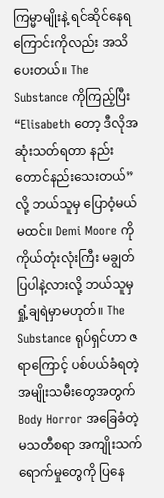ကြမ္မာမျိုးနဲ့ ရင်ဆိုင်နေရကြောင်းကိုလည်း အသိပေးတယ်။ The Substance ကိုကြည့်ပြီး “Elisabeth တော့ ဒီလိုအဆုံးသတ်ရတာ နည်းတောင်နည်းသေးတယ်” လို့ ဘယ်သူမှ ပြောဝံ့မယ်မထင်။ Demi Moore ကို ကိုယ်တုံးလုံးကြီး မချွတ်ပြပါနဲ့လားလို့ ဘယ်သူမှ ရှုံ့ချရဲမှာမဟုတ်။ The Substance ရုပ်ရှင်ဟာ ဇရာကြောင့် ပစ်ပယ်ခံရတဲ့ အမျိုးသမီးတွေအတွက် Body Horror အခြေခံတဲ့ မသတီစရာ အကျိုးသက်ရောက်မှုတွေကို ပြနေ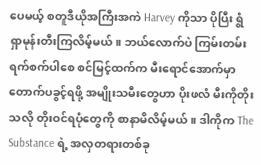ပေမယ့် စတူဒီယိုအကြီးအကဲ Harvey ကိုသာ ပိုပြီး ရွံရှာမုန်းတီးကြလိမ့်မယ်။ ဘယ်လောက်ပဲ ကြမ်းတမ်းရက်စက်ပါစေ စင်မြင့်ထက်က မီးရောင်အောက်မှာ တောက်ပခွင့်ရဖို့ အမျိုးသမီးတွေဟာ ပိုးဖလံ မီးကိုတိုးသလို တိုးဝင်ရပုံတွေကို စာနာမိလိမ့်မယ်။ ဒါကိုက The Substance ရဲ့ အလှတရားတစ်ခု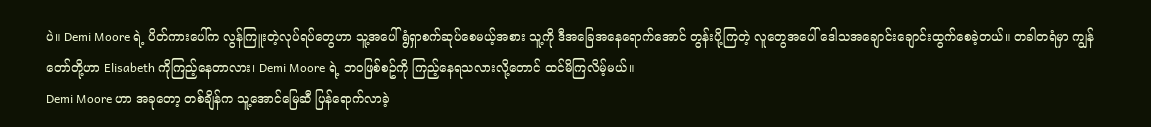ပဲ။ Demi Moore ရဲ့ ပိတ်ကားပေါ်က လွန်ကြူးတဲ့လုပ်ရပ်တွေဟာ သူ့အပေါ် ရွံရှာစက်ဆုပ်စေမယ့်အစား သူ့ကို ဒီအခြေအနေရောက်အောင် တွန်းပို့ကြတဲ့ လူတွေအပေါ် ဒေါသအချောင်းချောင်းထွက်စေခဲ့တယ်။ တခါတရံမှာ ကျွန်တော်တို့ဟာ Elisabeth ကိုကြည့်နေတာလား၊ Demi Moore ရဲ့ ဘဝဖြစ်စဥ်ကို ကြည့်နေရသလားလို့တောင် ထင်မိကြလိမ့်မယ်။
Demi Moore ဟာ အခုတော့ တစ်ချိန်က သူ့အောင်မြေဆီ ပြန်ရောက်လာခဲ့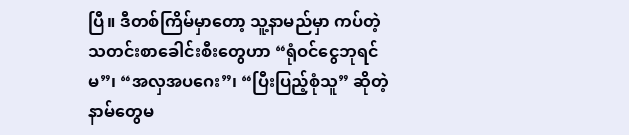ပြီ။ ဒီတစ်ကြိမ်မှာတော့ သူ့နာမည်မှာ ကပ်တဲ့ သတင်းစာခေါင်းစီးတွေဟာ “ရုံဝင်ငွေဘုရင်မ”၊ “အလှအပဂေး”၊ “ပြီးပြည့်စုံသူ” ဆိုတဲ့ နာမ်တွေမ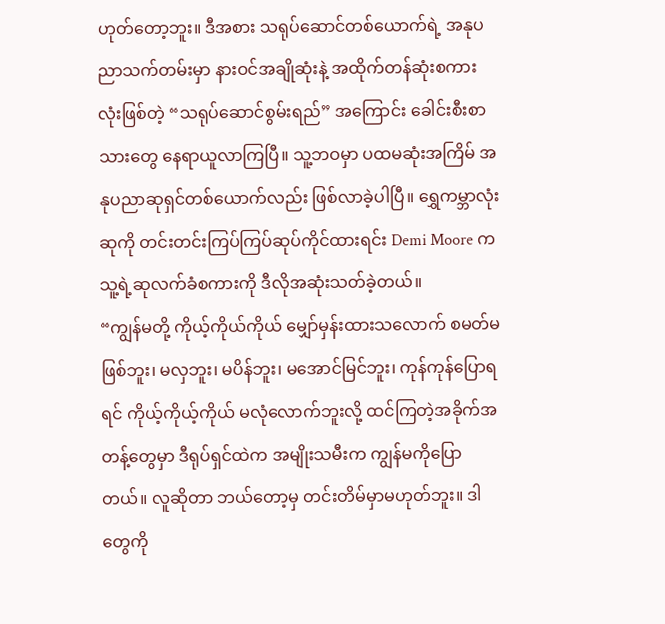ဟုတ်တော့ဘူး။ ဒီအစား သရုပ်ဆောင်တစ်ယောက်ရဲ့ အနုပညာသက်တမ်းမှာ နားဝင်အချိုဆုံးနဲ့ အထိုက်တန်ဆုံးစကားလုံးဖြစ်တဲ့ “သရုပ်ဆောင်စွမ်းရည်” အကြောင်း ခေါင်းစီးစာသားတွေ နေရာယူလာကြပြီ။ သူ့ဘဝမှာ ပထမဆုံးအကြိမ် အနုပညာဆုရှင်တစ်ယောက်လည်း ဖြစ်လာခဲ့ပါပြီ။ ရွှေကမ္ဘာလုံးဆုကို တင်းတင်းကြပ်ကြပ်ဆုပ်ကိုင်ထားရင်း Demi Moore က သူ့ရဲ့ဆုလက်ခံစကားကို ဒီလိုအဆုံးသတ်ခဲ့တယ်။
“ကျွန်မတို့ ကိုယ့်ကိုယ်ကိုယ် မျှော်မှန်းထားသလောက် စမတ်မဖြစ်ဘူး၊ မလှဘူး၊ မပိန်ဘူး၊ မအောင်မြင်ဘူး၊ ကုန်ကုန်ပြောရရင် ကိုယ့်ကိုယ့်ကိုယ် မလုံလောက်ဘူးလို့ ထင်ကြတဲ့အခိုက်အတန့်တွေမှာ ဒီရုပ်ရှင်ထဲက အမျိုးသမီးက ကျွန်မကိုပြောတယ်။ လူဆိုတာ ဘယ်တော့မှ တင်းတိမ်မှာမဟုတ်ဘူး။ ဒါတွေကို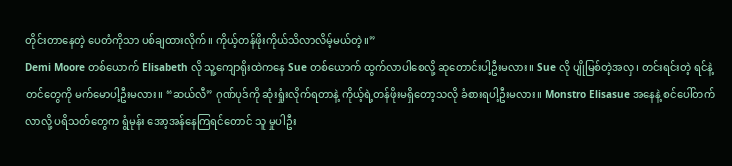တိုင်းတာနေတဲ့ ပေတံကိုသာ ပစ်ချထားလိုက်။ ကိုယ့်တန်ဖိုးကိုယ်သိလာလိမ့်မယ်တဲ့။”
Demi Moore တစ်ယောက် Elisabeth လို သူ့ကျောရိုးထဲကနေ Sue တစ်ယောက် ထွက်လာပါစေလို့ ဆုတောင်းပါ့ဦးမလား။ Sue လို ပျိုမြစ်တဲ့အလှ၊ တင်းရင်းတဲ့ ရင်နဲ့ တင်တွေကို မက်မောပါ့ဦးမလား။ “ဆယ်လီ” ဂုဏ်ပုဒ်ကို ဆုံးရှုံးလိုက်ရတာနဲ့ ကိုယ့်ရဲ့တန်ဖိုးမရှိတော့သလို ခံစားရပါ့ဦးမလား။ Monstro Elisasue အနေနဲ့ စင်ပေါ်တက်လာလို့ ပရိသတ်တွေက ရွံမုန်း အော့အန်နေကြရင်တောင် သူ မှုပါဦး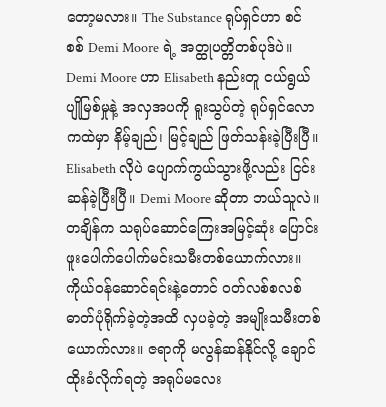တော့မလား။ The Substance ရုပ်ရှင်ဟာ စင်စစ် Demi Moore ရဲ့ အတ္ထုပတ္တိတစ်ပုဒ်ပဲ။ Demi Moore ဟာ Elisabeth နည်းတူ ငယ်ရွယ်ပျိုမြစ်မှုနဲ့ အလှအပကို ရူးသွပ်တဲ့ ရုပ်ရှင်လောကထဲမှာ နိမ့်ချည်၊ မြင့်ချည် ဖြတ်သန်းခဲ့ပြီးပြီ။ Elisabeth လိုပဲ ပျောက်ကွယ်သွားဖို့လည်း ငြင်းဆန်ခဲ့ပြီးပြီ။ Demi Moore ဆိုတာ ဘယ်သူလဲ။ တချိန်က သရုပ်ဆောင်ကြေးအမြင့်ဆုံး ပြောင်းဖူးပေါက်ပေါက်မင်းသမီးတစ်ယောက်လား။ ကိုယ်ဝန်ဆောင်ရင်းနဲ့တောင် ဝတ်လစ်စလစ် ဓာတ်ပုံရိုက်ခဲ့တဲ့အထိ လှပခဲ့တဲ့ အမျိုးသမီးတစ်ယောက်လား။ ဇရာကို မလွန်ဆန်နိုင်လို့ ချောင်ထိုးခံလိုက်ရတဲ့ အရုပ်မလေး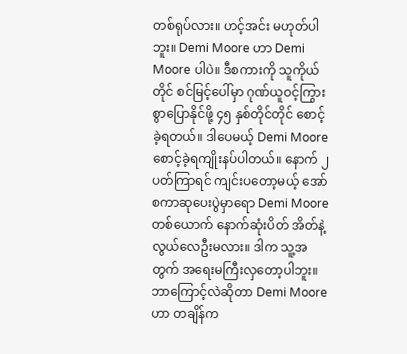တစ်ရုပ်လား။ ဟင့်အင်း မဟုတ်ပါဘူး။ Demi Moore ဟာ Demi Moore ပါပဲ။ ဒီစကားကို သူကိုယ်တိုင် စင်မြင့်ပေါ်မှာ ဂုဏ်ယူဝင့်ကြွားစွာပြောနိုင်ဖို့ ၄၅ နှစ်တိုင်တိုင် စောင့်ခဲ့ရတယ်။ ဒါပေမယ့် Demi Moore စောင့်ခဲ့ရကျိုးနပ်ပါတယ်။ နောက် ၂ ပတ်ကြာရင် ကျင်းပတော့မယ့် အော်စကာဆုပေးပွဲမှာရော Demi Moore တစ်ယောက် နောက်ဆုံးပိတ် အိတ်နဲ့လွယ်လေဦးမလား။ ဒါက သူ့အတွက် အရေးမကြီးလှတော့ပါဘူး။ ဘာကြောင့်လဲဆိုတာ Demi Moore ဟာ တချိန်က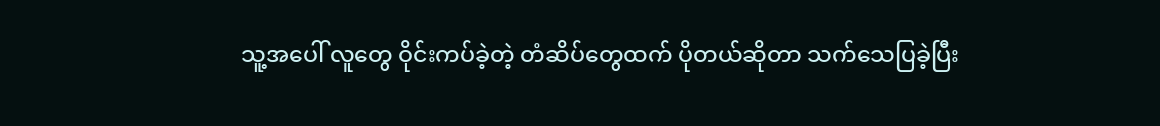သူ့အပေါ် လူတွေ ဝိုင်းကပ်ခဲ့တဲ့ တံဆိပ်တွေထက် ပိုတယ်ဆိုတာ သက်သေပြခဲ့ပြီး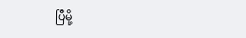ပြီမို့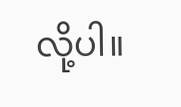လို့ပါ။